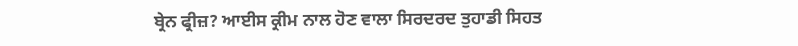ਬ੍ਰੇਨ ਫ੍ਰੀਜ਼? ਆਈਸ ਕ੍ਰੀਮ ਨਾਲ ਹੋਣ ਵਾਲਾ ਸਿਰਦਰਦ ਤੁਹਾਡੀ ਸਿਹਤ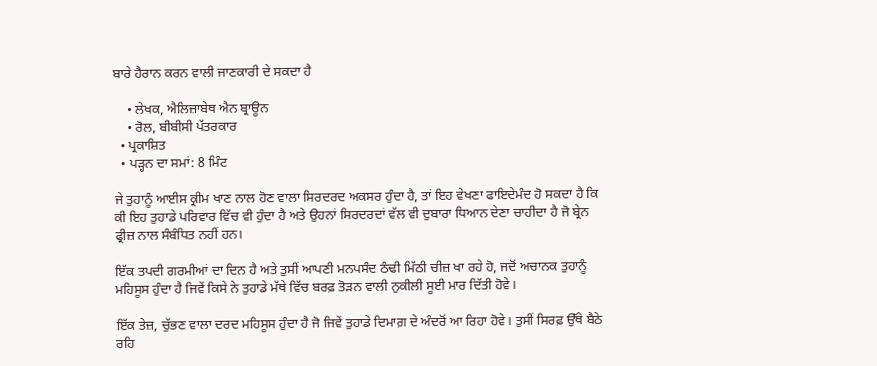ਬਾਰੇ ਹੈਰਾਨ ਕਰਨ ਵਾਲੀ ਜਾਣਕਾਰੀ ਦੇ ਸਕਦਾ ਹੈ

    • ਲੇਖਕ, ਐਲਿਜ਼ਾਬੇਥ ਐਨ ਬ੍ਰਾਊਨ
    • ਰੋਲ, ਬੀਬੀਸੀ ਪੱਤਰਕਾਰ
  • ਪ੍ਰਕਾਸ਼ਿਤ
  • ਪੜ੍ਹਨ ਦਾ ਸਮਾਂ: 8 ਮਿੰਟ

ਜੇ ਤੁਹਾਨੂੰ ਆਈਸ ਕ੍ਰੀਮ ਖਾਣ ਨਾਲ ਹੋਣ ਵਾਲਾ ਸਿਰਦਰਦ ਅਕਸਰ ਹੁੰਦਾ ਹੈ, ਤਾਂ ਇਹ ਵੇਖਣਾ ਫਾਇਦੇਮੰਦ ਹੋ ਸਕਦਾ ਹੈ ਕਿ ਕੀ ਇਹ ਤੁਹਾਡੇ ਪਰਿਵਾਰ ਵਿੱਚ ਵੀ ਹੁੰਦਾ ਹੈ ਅਤੇ ਉਹਨਾਂ ਸਿਰਦਰਦਾਂ ਵੱਲ ਵੀ ਦੁਬਾਰਾ ਧਿਆਨ ਦੇਣਾ ਚਾਹੀਦਾ ਹੈ ਜੋ ਬ੍ਰੇਨ ਫ੍ਰੀਜ਼ ਨਾਲ ਸੰਬੰਧਿਤ ਨਹੀਂ ਹਨ।

ਇੱਕ ਤਪਦੀ ਗਰਮੀਆਂ ਦਾ ਦਿਨ ਹੈ ਅਤੇ ਤੁਸੀਂ ਆਪਣੀ ਮਨਪਸੰਦ ਠੰਢੀ ਮਿੱਠੀ ਚੀਜ਼ ਖਾ ਰਹੇ ਹੋ, ਜਦੋਂ ਅਚਾਨਕ ਤੁਹਾਨੂੰ ਮਹਿਸੂਸ ਹੁੰਦਾ ਹੈ ਜਿਵੇਂ ਕਿਸੇ ਨੇ ਤੁਹਾਡੇ ਮੱਥੇ ਵਿੱਚ ਬਰਫ਼ ਤੋੜਨ ਵਾਲੀ ਨੁਕੀਲੀ ਸੂਈ ਮਾਰ ਦਿੱਤੀ ਹੋਵੇ।

ਇੱਕ ਤੇਜ਼, ਚੁੱਭਣ ਵਾਲਾ ਦਰਦ ਮਹਿਸੂਸ ਹੁੰਦਾ ਹੈ ਜੋ ਜਿਵੇਂ ਤੁਹਾਡੇ ਦਿਮਾਗ਼ ਦੇ ਅੰਦਰੋਂ ਆ ਰਿਹਾ ਹੋਵੇ। ਤੁਸੀਂ ਸਿਰਫ਼ ਉੱਥੇ ਬੈਠੇ ਰਹਿ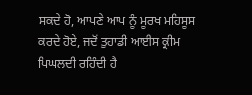ਸਕਦੇ ਹੋ, ਆਪਣੇ ਆਪ ਨੂੰ ਮੂਰਖ ਮਹਿਸੂਸ ਕਰਦੇ ਹੋਏ, ਜਦੋਂ ਤੁਹਾਡੀ ਆਈਸ ਕ੍ਰੀਮ ਪਿਘਲਦੀ ਰਹਿੰਦੀ ਹੈ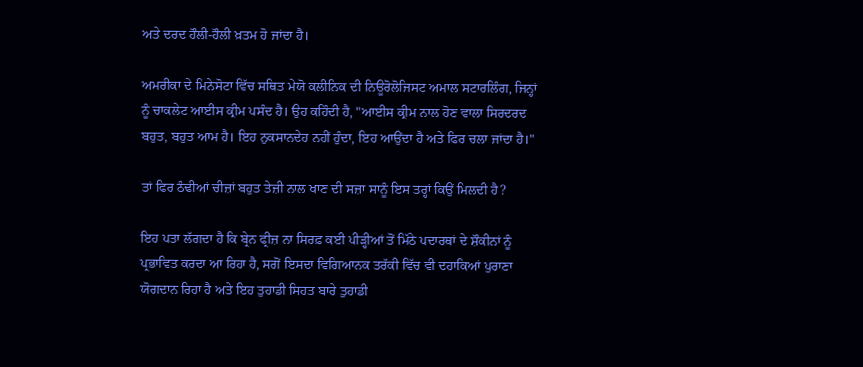ਅਤੇ ਦਰਦ ਹੌਲੀ-ਹੌਲੀ ਖ਼ਤਮ ਹੋ ਜਾਂਦਾ ਹੈ।

ਅਮਰੀਕਾ ਦੇ ਮਿਨੇਸੋਟਾ ਵਿੱਚ ਸਥਿਤ ਮੇਯੋ ਕਲੀਨਿਕ ਦੀ ਨਿਊਰੋਲੋਜਿਸਟ ਅਮਾਲ ਸਟਾਰਲਿੰਗ, ਜਿਨ੍ਹਾਂ ਨੂੰ ਚਾਕਲੇਟ ਆਈਸ ਕ੍ਰੀਮ ਪਸੰਦ ਹੈ। ਉਹ ਕਹਿੰਦੀ ਹੈ, "ਆਈਸ ਕ੍ਰੀਮ ਨਾਲ ਹੋਣ ਵਾਲਾ ਸਿਰਦਰਦ ਬਹੁਤ, ਬਹੁਤ ਆਮ ਹੈ। ਇਹ ਨੁਕਸਾਨਦੇਹ ਨਹੀਂ ਹੁੰਦਾ, ਇਹ ਆਉਂਦਾ ਹੈ ਅਤੇ ਫਿਰ ਚਲਾ ਜਾਂਦਾ ਹੈ।"

ਤਾਂ ਫਿਰ ਠੰਢੀਆਂ ਚੀਜ਼ਾਂ ਬਹੁਤ ਤੇਜ਼ੀ ਨਾਲ ਖਾਣ ਦੀ ਸਜ਼ਾ ਸਾਨੂੰ ਇਸ ਤਰ੍ਹਾਂ ਕਿਉਂ ਮਿਲਦੀ ਹੈ?

ਇਹ ਪਤਾ ਲੱਗਦਾ ਹੈ ਕਿ ਬ੍ਰੇਨ ਫ੍ਰੀਜ਼ ਨਾ ਸਿਰਫ਼ ਕਈ ਪੀੜ੍ਹੀਆਂ ਤੋਂ ਮਿੱਠੇ ਪਦਾਰਥਾਂ ਦੇ ਸ਼ੌਕੀਨਾਂ ਨੂੰ ਪ੍ਰਭਾਵਿਤ ਕਰਦਾ ਆ ਰਿਹਾ ਹੈ, ਸਗੋਂ ਇਸਦਾ ਵਿਗਿਆਨਕ ਤਰੱਕੀ ਵਿੱਚ ਵੀ ਦਹਾਕਿਆਂ ਪੁਰਾਣਾ ਯੋਗਦਾਨ ਰਿਹਾ ਹੈ ਅਤੇ ਇਹ ਤੁਹਾਡੀ ਸਿਹਤ ਬਾਰੇ ਤੁਹਾਡੀ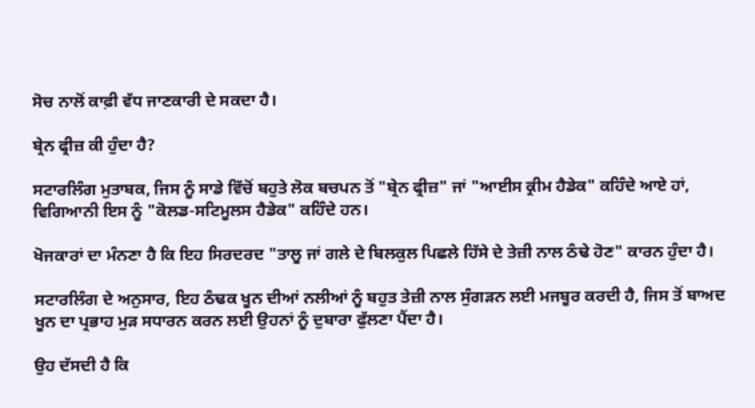ਸੋਚ ਨਾਲੋਂ ਕਾਫ਼ੀ ਵੱਧ ਜਾਣਕਾਰੀ ਦੇ ਸਕਦਾ ਹੈ।

ਬ੍ਰੇਨ ਫ੍ਰੀਜ਼ ਕੀ ਹੁੰਦਾ ਹੈ?

ਸਟਾਰਲਿੰਗ ਮੁਤਾਬਕ, ਜਿਸ ਨੂੰ ਸਾਡੇ ਵਿੱਚੋਂ ਬਹੁਤੇ ਲੋਕ ਬਚਪਨ ਤੋਂ "ਬ੍ਰੇਨ ਫ੍ਰੀਜ਼" ਜਾਂ "ਆਈਸ ਕ੍ਰੀਮ ਹੈਡੇਕ" ਕਹਿੰਦੇ ਆਏ ਹਾਂ, ਵਿਗਿਆਨੀ ਇਸ ਨੂੰ "ਕੋਲਡ-ਸਟਿਮੂਲਸ ਹੈਡੇਕ" ਕਹਿੰਦੇ ਹਨ।

ਖੋਜਕਾਰਾਂ ਦਾ ਮੰਨਣਾ ਹੈ ਕਿ ਇਹ ਸਿਰਦਰਦ "ਤਾਲੂ ਜਾਂ ਗਲੇ ਦੇ ਬਿਲਕੁਲ ਪਿਛਲੇ ਹਿੱਸੇ ਦੇ ਤੇਜ਼ੀ ਨਾਲ ਠੰਢੇ ਹੋਣ" ਕਾਰਨ ਹੁੰਦਾ ਹੈ।

ਸਟਾਰਲਿੰਗ ਦੇ ਅਨੁਸਾਰ, ਇਹ ਠੰਢਕ ਖੂਨ ਦੀਆਂ ਨਲੀਆਂ ਨੂੰ ਬਹੁਤ ਤੇਜ਼ੀ ਨਾਲ ਸੁੰਗੜਨ ਲਈ ਮਜਬੂਰ ਕਰਦੀ ਹੈ, ਜਿਸ ਤੋਂ ਬਾਅਦ ਖੂਨ ਦਾ ਪ੍ਰਭਾਹ ਮੁੜ ਸਧਾਰਨ ਕਰਨ ਲਈ ਉਹਨਾਂ ਨੂੰ ਦੁਬਾਰਾ ਫੁੱਲਣਾ ਪੈਂਦਾ ਹੈ।

ਉਹ ਦੱਸਦੀ ਹੈ ਕਿ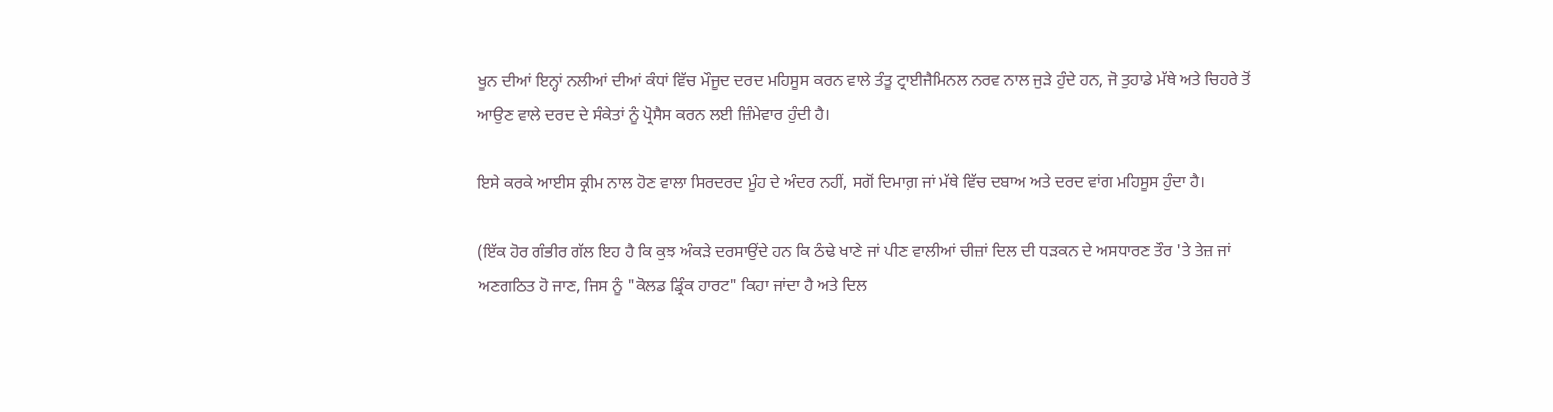ਖੂਨ ਦੀਆਂ ਇਨ੍ਹਾਂ ਨਲੀਆਂ ਦੀਆਂ ਕੰਧਾਂ ਵਿੱਚ ਮੌਜੂਦ ਦਰਦ ਮਹਿਸੂਸ ਕਰਨ ਵਾਲੇ ਤੰਤੂ ਟ੍ਰਾਈਜੈਮਿਨਲ ਨਰਵ ਨਾਲ ਜੁੜੇ ਹੁੰਦੇ ਹਨ, ਜੋ ਤੁਹਾਡੇ ਮੱਥੇ ਅਤੇ ਚਿਹਰੇ ਤੋਂ ਆਉਣ ਵਾਲੇ ਦਰਦ ਦੇ ਸੰਕੇਤਾਂ ਨੂੰ ਪ੍ਰੋਸੈਸ ਕਰਨ ਲਈ ਜ਼ਿੰਮੇਵਾਰ ਹੁੰਦੀ ਹੈ।

ਇਸੇ ਕਰਕੇ ਆਈਸ ਕ੍ਰੀਮ ਨਾਲ ਹੋਣ ਵਾਲਾ ਸਿਰਦਰਦ ਮੂੰਹ ਦੇ ਅੰਦਰ ਨਹੀਂ, ਸਗੋਂ ਦਿਮਾਗ਼ ਜਾਂ ਮੱਥੇ ਵਿੱਚ ਦਬਾਅ ਅਤੇ ਦਰਦ ਵਾਂਗ ਮਹਿਸੂਸ ਹੁੰਦਾ ਹੈ।

(ਇੱਕ ਹੋਰ ਗੰਭੀਰ ਗੱਲ ਇਹ ਹੈ ਕਿ ਕੁਝ ਅੰਕੜੇ ਦਰਸਾਉਂਦੇ ਹਨ ਕਿ ਠੰਢੇ ਖਾਣੇ ਜਾਂ ਪੀਣ ਵਾਲੀਆਂ ਚੀਜ਼ਾਂ ਦਿਲ ਦੀ ਧੜਕਨ ਦੇ ਅਸਧਾਰਣ ਤੌਰ 'ਤੇ ਤੇਜ਼ ਜਾਂ ਅਣਗਠਿਤ ਹੋ ਜਾਣ, ਜਿਸ ਨੂੰ "ਕੋਲਡ ਡ੍ਰਿੰਕ ਹਾਰਟ" ਕਿਹਾ ਜਾਂਦਾ ਹੈ ਅਤੇ ਦਿਲ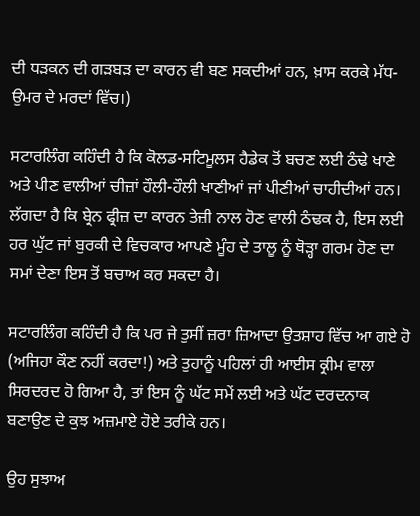ਦੀ ਧੜਕਨ ਦੀ ਗੜਬੜ ਦਾ ਕਾਰਨ ਵੀ ਬਣ ਸਕਦੀਆਂ ਹਨ, ਖ਼ਾਸ ਕਰਕੇ ਮੱਧ-ਉਮਰ ਦੇ ਮਰਦਾਂ ਵਿੱਚ।)

ਸਟਾਰਲਿੰਗ ਕਹਿੰਦੀ ਹੈ ਕਿ ਕੋਲਡ-ਸਟਿਮੂਲਸ ਹੈਡੇਕ ਤੋਂ ਬਚਣ ਲਈ ਠੰਢੇ ਖਾਣੇ ਅਤੇ ਪੀਣ ਵਾਲੀਆਂ ਚੀਜ਼ਾਂ ਹੌਲੀ-ਹੌਲੀ ਖਾਣੀਆਂ ਜਾਂ ਪੀਣੀਆਂ ਚਾਹੀਦੀਆਂ ਹਨ। ਲੱਗਦਾ ਹੈ ਕਿ ਬ੍ਰੇਨ ਫ੍ਰੀਜ਼ ਦਾ ਕਾਰਨ ਤੇਜ਼ੀ ਨਾਲ ਹੋਣ ਵਾਲੀ ਠੰਢਕ ਹੈ, ਇਸ ਲਈ ਹਰ ਘੁੱਟ ਜਾਂ ਬੁਰਕੀ ਦੇ ਵਿਚਕਾਰ ਆਪਣੇ ਮੂੰਹ ਦੇ ਤਾਲੂ ਨੂੰ ਥੋੜ੍ਹਾ ਗਰਮ ਹੋਣ ਦਾ ਸਮਾਂ ਦੇਣਾ ਇਸ ਤੋਂ ਬਚਾਅ ਕਰ ਸਕਦਾ ਹੈ।

ਸਟਾਰਲਿੰਗ ਕਹਿੰਦੀ ਹੈ ਕਿ ਪਰ ਜੇ ਤੁਸੀਂ ਜ਼ਰਾ ਜ਼ਿਆਦਾ ਉਤਸ਼ਾਹ ਵਿੱਚ ਆ ਗਏ ਹੋ (ਅਜਿਹਾ ਕੌਣ ਨਹੀਂ ਕਰਦਾ!) ਅਤੇ ਤੁਹਾਨੂੰ ਪਹਿਲਾਂ ਹੀ ਆਈਸ ਕ੍ਰੀਮ ਵਾਲਾ ਸਿਰਦਰਦ ਹੋ ਗਿਆ ਹੈ, ਤਾਂ ਇਸ ਨੂੰ ਘੱਟ ਸਮੇਂ ਲਈ ਅਤੇ ਘੱਟ ਦਰਦਨਾਕ ਬਣਾਉਣ ਦੇ ਕੁਝ ਅਜ਼ਮਾਏ ਹੋਏ ਤਰੀਕੇ ਹਨ।

ਉਹ ਸੁਝਾਅ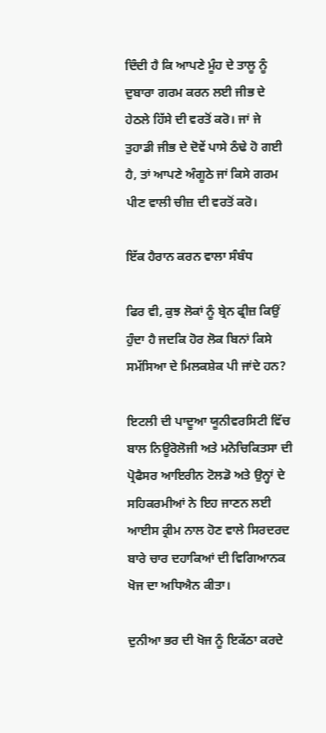ਦਿੰਦੀ ਹੈ ਕਿ ਆਪਣੇ ਮੂੰਹ ਦੇ ਤਾਲੂ ਨੂੰ ਦੁਬਾਰਾ ਗਰਮ ਕਰਨ ਲਈ ਜੀਭ ਦੇ ਹੇਠਲੇ ਹਿੱਸੇ ਦੀ ਵਰਤੋਂ ਕਰੋ। ਜਾਂ ਜੇ ਤੁਹਾਡੀ ਜੀਭ ਦੇ ਦੋਵੇਂ ਪਾਸੇ ਠੰਢੇ ਹੋ ਗਈ ਹੈ, ਤਾਂ ਆਪਣੇ ਅੰਗੂਠੇ ਜਾਂ ਕਿਸੇ ਗਰਮ ਪੀਣ ਵਾਲੀ ਚੀਜ਼ ਦੀ ਵਰਤੋਂ ਕਰੋ।

ਇੱਕ ਹੈਰਾਨ ਕਰਨ ਵਾਲਾ ਸੰਬੰਧ

ਫਿਰ ਵੀ, ਕੁਝ ਲੋਕਾਂ ਨੂੰ ਬ੍ਰੇਨ ਫ੍ਰੀਜ਼ ਕਿਉਂ ਹੁੰਦਾ ਹੈ ਜਦਕਿ ਹੋਰ ਲੋਕ ਬਿਨਾਂ ਕਿਸੇ ਸਮੱਸਿਆ ਦੇ ਮਿਲਕਸ਼ੇਕ ਪੀ ਜਾਂਦੇ ਹਨ?

ਇਟਲੀ ਦੀ ਪਾਦੂਆ ਯੂਨੀਵਰਸਿਟੀ ਵਿੱਚ ਬਾਲ ਨਿਊਰੋਲੋਜੀ ਅਤੇ ਮਨੋਚਿਕਿਤਸਾ ਦੀ ਪ੍ਰੋਫੈਸਰ ਆਇਰੀਨ ਟੋਲਡੋ ਅਤੇ ਉਨ੍ਹਾਂ ਦੇ ਸਹਿਕਰਮੀਆਂ ਨੇ ਇਹ ਜਾਣਨ ਲਈ ਆਈਸ ਕ੍ਰੀਮ ਨਾਲ ਹੋਣ ਵਾਲੇ ਸਿਰਦਰਦ ਬਾਰੇ ਚਾਰ ਦਹਾਕਿਆਂ ਦੀ ਵਿਗਿਆਨਕ ਖੋਜ ਦਾ ਅਧਿਐਨ ਕੀਤਾ।

ਦੁਨੀਆ ਭਰ ਦੀ ਖੋਜ ਨੂੰ ਇਕੱਠਾ ਕਰਦੇ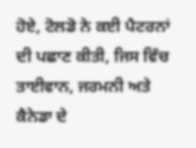ਹੋਏ, ਟੋਲਡੋ ਨੇ ਕਈ ਪੈਟਰਨਾਂ ਦੀ ਪਛਾਣ ਕੀਤੀ, ਜਿਸ ਵਿੱਚ ਤਾਈਵਾਨ, ਜਰਮਨੀ ਅਤੇ ਕੈਨੇਡਾ ਦੇ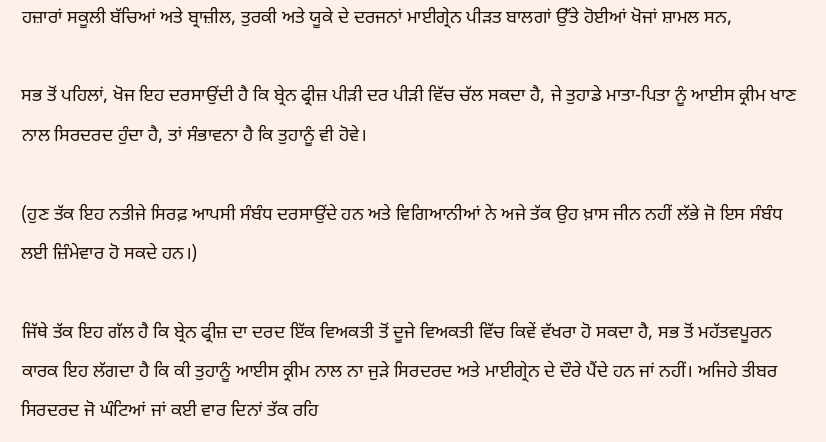ਹਜ਼ਾਰਾਂ ਸਕੂਲੀ ਬੱਚਿਆਂ ਅਤੇ ਬ੍ਰਾਜ਼ੀਲ, ਤੁਰਕੀ ਅਤੇ ਯੂਕੇ ਦੇ ਦਰਜਨਾਂ ਮਾਈਗ੍ਰੇਨ ਪੀੜਤ ਬਾਲਗਾਂ ਉੱਤੇ ਹੋਈਆਂ ਖੋਜਾਂ ਸ਼ਾਮਲ ਸਨ,

ਸਭ ਤੋਂ ਪਹਿਲਾਂ, ਖੋਜ ਇਹ ਦਰਸਾਉਂਦੀ ਹੈ ਕਿ ਬ੍ਰੇਨ ਫ੍ਰੀਜ਼ ਪੀੜੀ ਦਰ ਪੀੜੀ ਵਿੱਚ ਚੱਲ ਸਕਦਾ ਹੈ, ਜੇ ਤੁਹਾਡੇ ਮਾਤਾ-ਪਿਤਾ ਨੂੰ ਆਈਸ ਕ੍ਰੀਮ ਖਾਣ ਨਾਲ ਸਿਰਦਰਦ ਹੁੰਦਾ ਹੈ, ਤਾਂ ਸੰਭਾਵਨਾ ਹੈ ਕਿ ਤੁਹਾਨੂੰ ਵੀ ਹੋਵੇ।

(ਹੁਣ ਤੱਕ ਇਹ ਨਤੀਜੇ ਸਿਰਫ਼ ਆਪਸੀ ਸੰਬੰਧ ਦਰਸਾਉਂਦੇ ਹਨ ਅਤੇ ਵਿਗਿਆਨੀਆਂ ਨੇ ਅਜੇ ਤੱਕ ਉਹ ਖ਼ਾਸ ਜੀਨ ਨਹੀਂ ਲੱਭੇ ਜੋ ਇਸ ਸੰਬੰਧ ਲਈ ਜ਼ਿੰਮੇਵਾਰ ਹੋ ਸਕਦੇ ਹਨ।)

ਜਿੱਥੇ ਤੱਕ ਇਹ ਗੱਲ ਹੈ ਕਿ ਬ੍ਰੇਨ ਫ੍ਰੀਜ਼ ਦਾ ਦਰਦ ਇੱਕ ਵਿਅਕਤੀ ਤੋਂ ਦੂਜੇ ਵਿਅਕਤੀ ਵਿੱਚ ਕਿਵੇਂ ਵੱਖਰਾ ਹੋ ਸਕਦਾ ਹੈ, ਸਭ ਤੋਂ ਮਹੱਤਵਪੂਰਨ ਕਾਰਕ ਇਹ ਲੱਗਦਾ ਹੈ ਕਿ ਕੀ ਤੁਹਾਨੂੰ ਆਈਸ ਕ੍ਰੀਮ ਨਾਲ ਨਾ ਜੁੜੇ ਸਿਰਦਰਦ ਅਤੇ ਮਾਈਗ੍ਰੇਨ ਦੇ ਦੌਰੇ ਪੈਂਦੇ ਹਨ ਜਾਂ ਨਹੀਂ। ਅਜਿਹੇ ਤੀਬਰ ਸਿਰਦਰਦ ਜੋ ਘੰਟਿਆਂ ਜਾਂ ਕਈ ਵਾਰ ਦਿਨਾਂ ਤੱਕ ਰਹਿ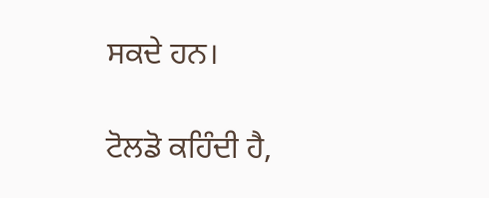ਸਕਦੇ ਹਨ।

ਟੋਲਡੋ ਕਹਿੰਦੀ ਹੈ,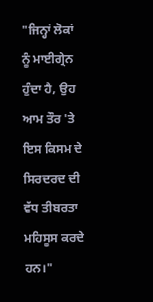"ਜਿਨ੍ਹਾਂ ਲੋਕਾਂ ਨੂੰ ਮਾਈਗ੍ਰੇਨ ਹੁੰਦਾ ਹੈ, ਉਹ ਆਮ ਤੌਰ 'ਤੇ ਇਸ ਕਿਸਮ ਦੇ ਸਿਰਦਰਦ ਦੀ ਵੱਧ ਤੀਬਰਤਾ ਮਹਿਸੂਸ ਕਰਦੇ ਹਨ।"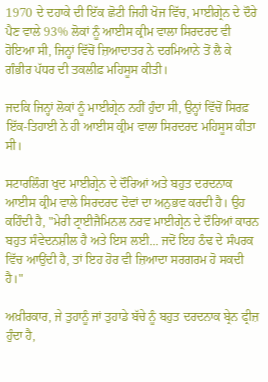1970 ਦੇ ਦਹਾਕੇ ਦੀ ਇੱਕ ਛੋਟੀ ਜਿਹੀ ਖੋਜ ਵਿੱਚ, ਮਾਈਗ੍ਰੇਨ ਦੇ ਦੌਰੇ ਪੈਣ ਵਾਲੇ 93% ਲੋਕਾਂ ਨੂੰ ਆਈਸ ਕ੍ਰੀਮ ਵਾਲਾ ਸਿਰਦਰਦ ਵੀ ਹੋਇਆ ਸੀ, ਜਿਨ੍ਹਾਂ ਵਿੱਚੋਂ ਜ਼ਿਆਦਾਤਰ ਨੇ ਦਰਮਿਆਨੇ ਤੋਂ ਲੈ ਕੇ ਗੰਭੀਰ ਪੱਧਰ ਦੀ ਤਕਲੀਫ਼ ਮਹਿਸੂਸ ਕੀਤੀ।

ਜਦਕਿ ਜਿਨ੍ਹਾਂ ਲੋਕਾਂ ਨੂੰ ਮਾਈਗ੍ਰੇਨ ਨਹੀਂ ਹੁੰਦਾ ਸੀ, ਉਨ੍ਹਾਂ ਵਿੱਚੋਂ ਸਿਰਫ਼ ਇੱਕ-ਤਿਹਾਈ ਨੇ ਹੀ ਆਈਸ ਕ੍ਰੀਮ ਵਾਲਾ ਸਿਰਦਰਦ ਮਹਿਸੂਸ ਕੀਤਾ ਸੀ।

ਸਟਾਰਲਿੰਗ ਖੁਦ ਮਾਈਗ੍ਰੇਨ ਦੇ ਦੌਰਿਆਂ ਅਤੇ ਬਹੁਤ ਦਰਦਨਾਕ ਆਈਸ ਕ੍ਰੀਮ ਵਾਲੇ ਸਿਰਦਰਦ ਦੋਵਾਂ ਦਾ ਅਨੁਭਵ ਕਰਦੀ ਹੈ। ਉਹ ਕਹਿੰਦੀ ਹੈ, "ਮੇਰੀ ਟ੍ਰਾਈਜੈਮਿਨਲ ਨਰਵ ਮਾਈਗ੍ਰੇਨ ਦੇ ਦੌਰਿਆਂ ਕਾਰਨ ਬਹੁਤ ਸੰਵੇਦਨਸ਼ੀਲ ਹੈ ਅਤੇ ਇਸ ਲਈ... ਜਦੋਂ ਇਹ ਠੰਢ ਦੇ ਸੰਪਰਕ ਵਿੱਚ ਆਉਂਦੀ ਹੈ, ਤਾਂ ਇਹ ਹੋਰ ਵੀ ਜ਼ਿਆਦਾ ਸਰਗਰਮ ਹੋ ਸਕਦੀ ਹੈ।"

ਅਖ਼ੀਰਕਾਰ, ਜੇ ਤੁਹਾਨੂੰ ਜਾਂ ਤੁਹਾਡੇ ਬੱਚੇ ਨੂੰ ਬਹੁਤ ਦਰਦਨਾਕ ਬ੍ਰੇਨ ਫ੍ਰੀਜ਼ ਹੁੰਦਾ ਹੈ,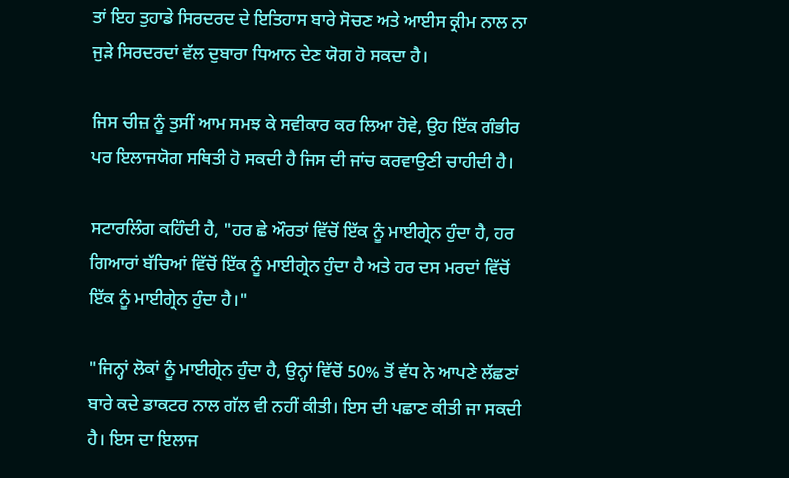ਤਾਂ ਇਹ ਤੁਹਾਡੇ ਸਿਰਦਰਦ ਦੇ ਇਤਿਹਾਸ ਬਾਰੇ ਸੋਚਣ ਅਤੇ ਆਈਸ ਕ੍ਰੀਮ ਨਾਲ ਨਾ ਜੁੜੇ ਸਿਰਦਰਦਾਂ ਵੱਲ ਦੁਬਾਰਾ ਧਿਆਨ ਦੇਣ ਯੋਗ ਹੋ ਸਕਦਾ ਹੈ।

ਜਿਸ ਚੀਜ਼ ਨੂੰ ਤੁਸੀਂ ਆਮ ਸਮਝ ਕੇ ਸਵੀਕਾਰ ਕਰ ਲਿਆ ਹੋਵੇ, ਉਹ ਇੱਕ ਗੰਭੀਰ ਪਰ ਇਲਾਜਯੋਗ ਸਥਿਤੀ ਹੋ ਸਕਦੀ ਹੈ ਜਿਸ ਦੀ ਜਾਂਚ ਕਰਵਾਉਣੀ ਚਾਹੀਦੀ ਹੈ।

ਸਟਾਰਲਿੰਗ ਕਹਿੰਦੀ ਹੈ, "ਹਰ ਛੇ ਔਰਤਾਂ ਵਿੱਚੋਂ ਇੱਕ ਨੂੰ ਮਾਈਗ੍ਰੇਨ ਹੁੰਦਾ ਹੈ, ਹਰ ਗਿਆਰਾਂ ਬੱਚਿਆਂ ਵਿੱਚੋਂ ਇੱਕ ਨੂੰ ਮਾਈਗ੍ਰੇਨ ਹੁੰਦਾ ਹੈ ਅਤੇ ਹਰ ਦਸ ਮਰਦਾਂ ਵਿੱਚੋਂ ਇੱਕ ਨੂੰ ਮਾਈਗ੍ਰੇਨ ਹੁੰਦਾ ਹੈ।"

"ਜਿਨ੍ਹਾਂ ਲੋਕਾਂ ਨੂੰ ਮਾਈਗ੍ਰੇਨ ਹੁੰਦਾ ਹੈ, ਉਨ੍ਹਾਂ ਵਿੱਚੋਂ 50% ਤੋਂ ਵੱਧ ਨੇ ਆਪਣੇ ਲੱਛਣਾਂ ਬਾਰੇ ਕਦੇ ਡਾਕਟਰ ਨਾਲ ਗੱਲ ਵੀ ਨਹੀਂ ਕੀਤੀ। ਇਸ ਦੀ ਪਛਾਣ ਕੀਤੀ ਜਾ ਸਕਦੀ ਹੈ। ਇਸ ਦਾ ਇਲਾਜ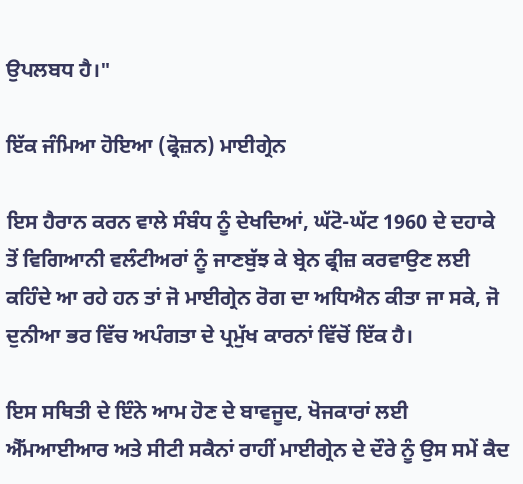ਉਪਲਬਧ ਹੈ।"

ਇੱਕ ਜੰਮਿਆ ਹੋਇਆ (ਫ੍ਰੋਜ਼ਨ) ਮਾਈਗ੍ਰੇਨ

ਇਸ ਹੈਰਾਨ ਕਰਨ ਵਾਲੇ ਸੰਬੰਧ ਨੂੰ ਦੇਖਦਿਆਂ, ਘੱਟੋ-ਘੱਟ 1960 ਦੇ ਦਹਾਕੇ ਤੋਂ ਵਿਗਿਆਨੀ ਵਲੰਟੀਅਰਾਂ ਨੂੰ ਜਾਣਬੁੱਝ ਕੇ ਬ੍ਰੇਨ ਫ੍ਰੀਜ਼ ਕਰਵਾਉਣ ਲਈ ਕਹਿੰਦੇ ਆ ਰਹੇ ਹਨ ਤਾਂ ਜੋ ਮਾਈਗ੍ਰੇਨ ਰੋਗ ਦਾ ਅਧਿਐਨ ਕੀਤਾ ਜਾ ਸਕੇ, ਜੋ ਦੁਨੀਆ ਭਰ ਵਿੱਚ ਅਪੰਗਤਾ ਦੇ ਪ੍ਰਮੁੱਖ ਕਾਰਨਾਂ ਵਿੱਚੋਂ ਇੱਕ ਹੈ।

ਇਸ ਸਥਿਤੀ ਦੇ ਇੰਨੇ ਆਮ ਹੋਣ ਦੇ ਬਾਵਜੂਦ, ਖੋਜਕਾਰਾਂ ਲਈ ਐੱਮਆਈਆਰ ਅਤੇ ਸੀਟੀ ਸਕੈਨਾਂ ਰਾਹੀਂ ਮਾਈਗ੍ਰੇਨ ਦੇ ਦੌਰੇ ਨੂੰ ਉਸ ਸਮੇਂ ਕੈਦ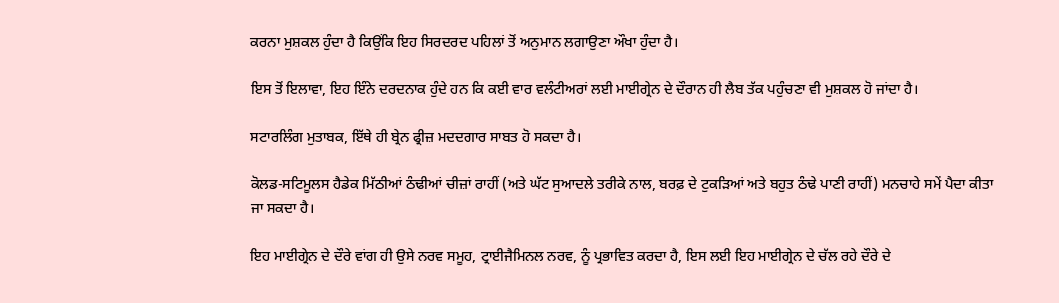ਕਰਨਾ ਮੁਸ਼ਕਲ ਹੁੰਦਾ ਹੈ ਕਿਉਂਕਿ ਇਹ ਸਿਰਦਰਦ ਪਹਿਲਾਂ ਤੋਂ ਅਨੁਮਾਨ ਲਗਾਉਣਾ ਔਖਾ ਹੁੰਦਾ ਹੈ।

ਇਸ ਤੋਂ ਇਲਾਵਾ, ਇਹ ਇੰਨੇ ਦਰਦਨਾਕ ਹੁੰਦੇ ਹਨ ਕਿ ਕਈ ਵਾਰ ਵਲੰਟੀਅਰਾਂ ਲਈ ਮਾਈਗ੍ਰੇਨ ਦੇ ਦੌਰਾਨ ਹੀ ਲੈਬ ਤੱਕ ਪਹੁੰਚਣਾ ਵੀ ਮੁਸ਼ਕਲ ਹੋ ਜਾਂਦਾ ਹੈ।

ਸਟਾਰਲਿੰਗ ਮੁਤਾਬਕ, ਇੱਥੇ ਹੀ ਬ੍ਰੇਨ ਫ੍ਰੀਜ਼ ਮਦਦਗਾਰ ਸਾਬਤ ਹੋ ਸਕਦਾ ਹੈ।

ਕੋਲਡ-ਸਟਿਮੂਲਸ ਹੈਡੇਕ ਮਿੱਠੀਆਂ ਠੰਢੀਆਂ ਚੀਜ਼ਾਂ ਰਾਹੀਂ (ਅਤੇ ਘੱਟ ਸੁਆਦਲੇ ਤਰੀਕੇ ਨਾਲ, ਬਰਫ਼ ਦੇ ਟੁਕੜਿਆਂ ਅਤੇ ਬਹੁਤ ਠੰਢੇ ਪਾਣੀ ਰਾਹੀਂ) ਮਨਚਾਹੇ ਸਮੇਂ ਪੈਦਾ ਕੀਤਾ ਜਾ ਸਕਦਾ ਹੈ।

ਇਹ ਮਾਈਗ੍ਰੇਨ ਦੇ ਦੌਰੇ ਵਾਂਗ ਹੀ ਉਸੇ ਨਰਵ ਸਮੂਹ, ਟ੍ਰਾਈਜੈਮਿਨਲ ਨਰਵ, ਨੂੰ ਪ੍ਰਭਾਵਿਤ ਕਰਦਾ ਹੈ, ਇਸ ਲਈ ਇਹ ਮਾਈਗ੍ਰੇਨ ਦੇ ਚੱਲ ਰਹੇ ਦੌਰੇ ਦੇ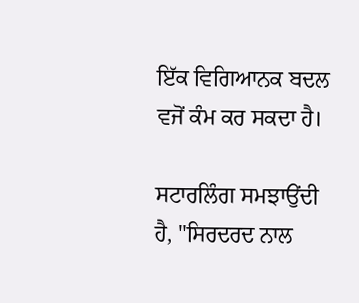ਇੱਕ ਵਿਗਿਆਨਕ ਬਦਲ ਵਜੋਂ ਕੰਮ ਕਰ ਸਕਦਾ ਹੈ।

ਸਟਾਰਲਿੰਗ ਸਮਝਾਉਂਦੀ ਹੈ, "ਸਿਰਦਰਦ ਨਾਲ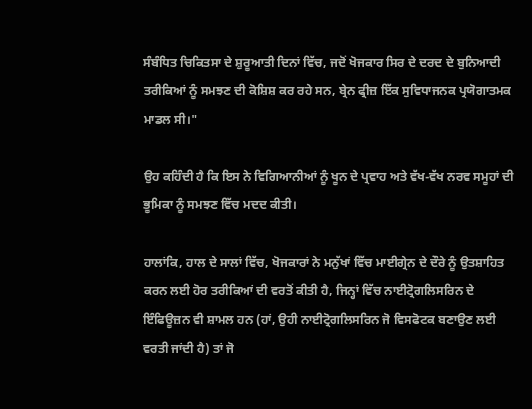ਸੰਬੰਧਿਤ ਚਿਕਿਤਸਾ ਦੇ ਸ਼ੁਰੂਆਤੀ ਦਿਨਾਂ ਵਿੱਚ, ਜਦੋਂ ਖੋਜਕਾਰ ਸਿਰ ਦੇ ਦਰਦ ਦੇ ਬੁਨਿਆਦੀ ਤਰੀਕਿਆਂ ਨੂੰ ਸਮਝਣ ਦੀ ਕੋਸ਼ਿਸ਼ ਕਰ ਰਹੇ ਸਨ, ਬ੍ਰੇਨ ਫ੍ਰੀਜ਼ ਇੱਕ ਸੁਵਿਧਾਜਨਕ ਪ੍ਰਯੋਗਾਤਮਕ ਮਾਡਲ ਸੀ।"

ਉਹ ਕਹਿੰਦੀ ਹੈ ਕਿ ਇਸ ਨੇ ਵਿਗਿਆਨੀਆਂ ਨੂੰ ਖੂਨ ਦੇ ਪ੍ਰਵਾਹ ਅਤੇ ਵੱਖ-ਵੱਖ ਨਰਵ ਸਮੂਹਾਂ ਦੀ ਭੂਮਿਕਾ ਨੂੰ ਸਮਝਣ ਵਿੱਚ ਮਦਦ ਕੀਤੀ।

ਹਾਲਾਂਕਿ, ਹਾਲ ਦੇ ਸਾਲਾਂ ਵਿੱਚ, ਖੋਜਕਾਰਾਂ ਨੇ ਮਨੁੱਖਾਂ ਵਿੱਚ ਮਾਈਗ੍ਰੇਨ ਦੇ ਦੌਰੇ ਨੂੰ ਉਤਸ਼ਾਹਿਤ ਕਰਨ ਲਈ ਹੋਰ ਤਰੀਕਿਆਂ ਦੀ ਵਰਤੋਂ ਕੀਤੀ ਹੈ, ਜਿਨ੍ਹਾਂ ਵਿੱਚ ਨਾਈਟ੍ਰੋਗਲਿਸਰਿਨ ਦੇ ਇੰਫਿਊਜ਼ਨ ਵੀ ਸ਼ਾਮਲ ਹਨ (ਹਾਂ, ਉਹੀ ਨਾਈਟ੍ਰੋਗਲਿਸਰਿਨ ਜੋ ਵਿਸਫੋਟਕ ਬਣਾਉਣ ਲਈ ਵਰਤੀ ਜਾਂਦੀ ਹੈ) ਤਾਂ ਜੋ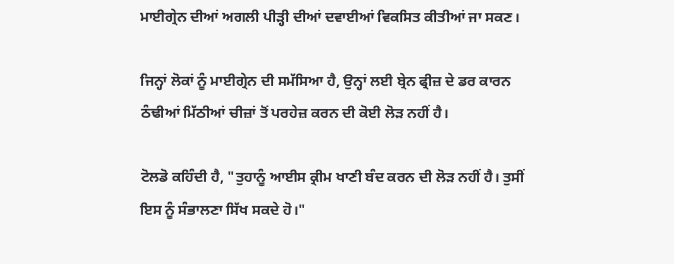ਮਾਈਗ੍ਰੇਨ ਦੀਆਂ ਅਗਲੀ ਪੀੜ੍ਹੀ ਦੀਆਂ ਦਵਾਈਆਂ ਵਿਕਸਿਤ ਕੀਤੀਆਂ ਜਾ ਸਕਣ।

ਜਿਨ੍ਹਾਂ ਲੋਕਾਂ ਨੂੰ ਮਾਈਗ੍ਰੇਨ ਦੀ ਸਮੱਸਿਆ ਹੈ, ਉਨ੍ਹਾਂ ਲਈ ਬ੍ਰੇਨ ਫ੍ਰੀਜ਼ ਦੇ ਡਰ ਕਾਰਨ ਠੰਢੀਆਂ ਮਿੱਠੀਆਂ ਚੀਜ਼ਾਂ ਤੋਂ ਪਰਹੇਜ਼ ਕਰਨ ਦੀ ਕੋਈ ਲੋੜ ਨਹੀਂ ਹੈ।

ਟੋਲਡੋ ਕਹਿੰਦੀ ਹੈ, "ਤੁਹਾਨੂੰ ਆਈਸ ਕ੍ਰੀਮ ਖਾਣੀ ਬੰਦ ਕਰਨ ਦੀ ਲੋੜ ਨਹੀਂ ਹੈ। ਤੁਸੀਂ ਇਸ ਨੂੰ ਸੰਭਾਲਣਾ ਸਿੱਖ ਸਕਦੇ ਹੋ।"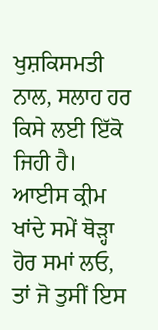ਖੁਸ਼ਕਿਸਮਤੀ ਨਾਲ, ਸਲਾਹ ਹਰ ਕਿਸੇ ਲਈ ਇੱਕੋ ਜਿਹੀ ਹੈ। ਆਈਸ ਕ੍ਰੀਮ ਖਾਂਦੇ ਸਮੇਂ ਥੋੜ੍ਹਾ ਹੋਰ ਸਮਾਂ ਲਓ, ਤਾਂ ਜੋ ਤੁਸੀਂ ਇਸ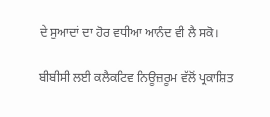ਦੇ ਸੁਆਦਾਂ ਦਾ ਹੋਰ ਵਧੀਆ ਆਨੰਦ ਵੀ ਲੈ ਸਕੋ।

ਬੀਬੀਸੀ ਲਈ ਕਲੈਕਟਿਵ ਨਿਊਜ਼ਰੂਮ ਵੱਲੋਂ ਪ੍ਰਕਾਸ਼ਿਤ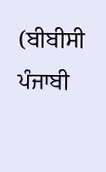(ਬੀਬੀਸੀ ਪੰਜਾਬੀ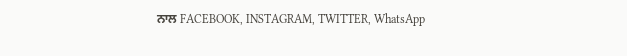ਨਾਲ FACEBOOK, INSTAGRAM, TWITTER, WhatsApp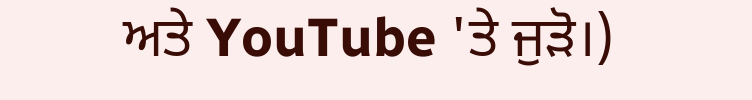ਅਤੇ YouTube 'ਤੇ ਜੁੜੋ।)